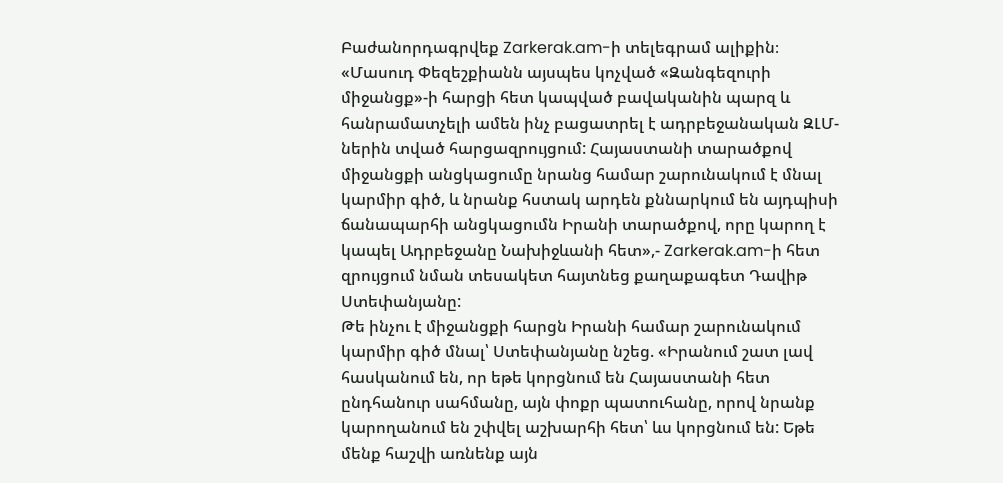Բաժանորդագրվեք Zarkerak.am-ի տելեգրամ ալիքին։
«Մասուդ Փեզեշքիանն այսպես կոչված «Զանգեզուրի միջանցք»-ի հարցի հետ կապված բավականին պարզ և հանրամատչելի ամեն ինչ բացատրել է ադրբեջանական ԶԼՄ-ներին տված հարցազրույցում: Հայաստանի տարածքով միջանցքի անցկացումը նրանց համար շարունակում է մնալ կարմիր գիծ, և նրանք հստակ արդեն քննարկում են այդպիսի ճանապարհի անցկացումն Իրանի տարածքով, որը կարող է կապել Ադրբեջանը Նախիջևանի հետ»,- Zarkerak.am-ի հետ զրույցում նման տեսակետ հայտնեց քաղաքագետ Դավիթ Ստեփանյանը:
Թե ինչու է միջանցքի հարցն Իրանի համար շարունակում կարմիր գիծ մնալ՝ Ստեփանյանը նշեց. «Իրանում շատ լավ հասկանում են, որ եթե կորցնում են Հայաստանի հետ ընդհանուր սահմանը, այն փոքր պատուհանը, որով նրանք կարողանում են շփվել աշխարհի հետ՝ ևս կորցնում են: Եթե մենք հաշվի առնենք այն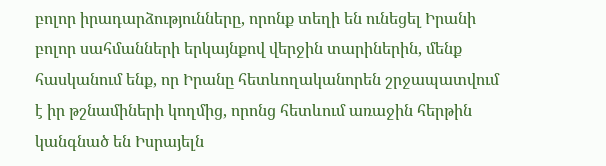բոլոր իրադարձությունները, որոնք տեղի են ունեցել Իրանի բոլոր սահմանների երկայնքով վերջին տարիներին, մենք հասկանում ենք, որ Իրանը հետևողականորեն շրջապատվում է իր թշնամիների կողմից, որոնց հետևում առաջին հերթին կանգնած են Իսրայելն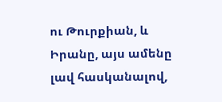ու Թուրքիան, և Իրանը, այս ամենը լավ հասկանալով,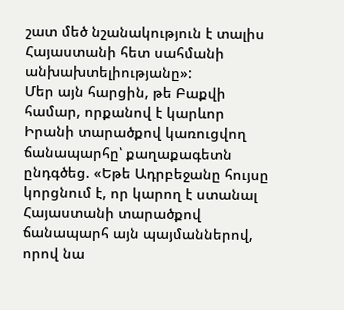շատ մեծ նշանակություն է տալիս Հայաստանի հետ սահմանի անխախտելիությանը»:
Մեր այն հարցին, թե Բաքվի համար, որքանով է կարևոր Իրանի տարածքով կառուցվող ճանապարհը՝ քաղաքագետն ընդգծեց. «Եթե Ադրբեջանը հույսը կորցնում է, որ կարող է ստանալ Հայաստանի տարածքով ճանապարհ այն պայմաններով, որով նա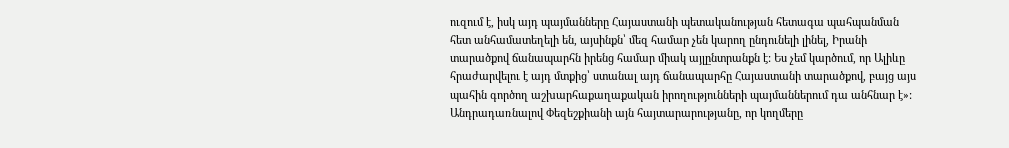ուզում է, իսկ այդ պայմանները Հայաստանի պետականության հետագա պահպանման հետ անհամատեղելի են, այսինքն՝ մեզ համար չեն կարող ընդունելի լինել, Իրանի տարածքով ճանապարհն իրենց համար միակ այլընտրանքն է: Ես չեմ կարծում, որ Ալիևը հրաժարվելու է այդ մտքից՝ ստանալ այդ ճանապարհը Հայաստանի տարածքով, բայց այս պահին գործող աշխարհաքաղաքական իրողությունների պայմաններում դա անհնար է»:
Անդրադառնալով Փեզեշքիանի այն հայտարարությանը, որ կողմերը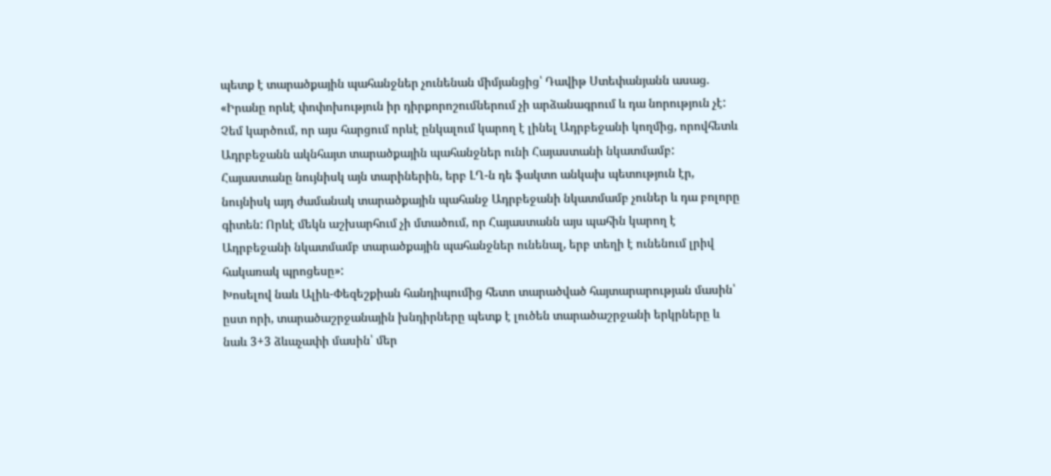պետք է տարածքային պահանջներ չունենան միմյանցից՝ Դավիթ Ստեփանյանն ասաց. «Իրանը որևէ փոփոխություն իր դիրքորոշումներում չի արձանագրում և դա նորություն չէ: Չեմ կարծում, որ այս հարցում որևէ ընկալում կարող է լինել Ադրբեջանի կողմից, որովհետև Ադրբեջանն ակնհայտ տարածքային պահանջներ ունի Հայաստանի նկատմամբ: Հայաստանը նույնիսկ այն տարիներին, երբ ԼՂ-ն դե ֆակտո անկախ պետություն էր, նույնիսկ այդ ժամանակ տարածքային պահանջ Ադրբեջանի նկատմամբ չուներ և դա բոլորը գիտեն: Որևէ մեկն աշխարհում չի մտածում, որ Հայաստանն այս պահին կարող է Ադրբեջանի նկատմամբ տարածքային պահանջներ ունենալ, երբ տեղի է ունենում լրիվ հակառակ պրոցեսը»:
Խոսելով նաև Ալիև-Փեզեշքիան հանդիպումից հետո տարածված հայտարարության մասին՝ ըստ որի, տարածաշրջանային խնդիրները պետք է լուծեն տարածաշրջանի երկրները և նաև 3+3 ձևաչափի մասին՝ մեր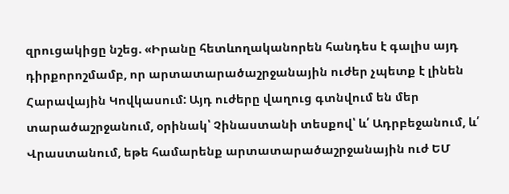զրուցակիցը նշեց. «Իրանը հետևողականորեն հանդես է գալիս այդ դիրքորոշմամբ, որ արտատարածաշրջանային ուժեր չպետք է լինեն Հարավային Կովկասում: Այդ ուժերը վաղուց գտնվում են մեր տարածաշրջանում, օրինակ՝ Չինաստանի տեսքով՝ և՛ Ադրբեջանում, և՛ Վրաստանում, եթե համարենք արտատարածաշրջանային ուժ ԵՄ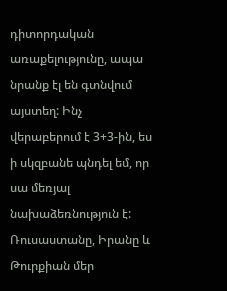դիտորդական առաքելությունը, ապա նրանք էլ են գտնվում այստեղ: Ինչ վերաբերում է 3+3-ին, ես ի սկզբանե պնդել եմ, որ սա մեռյալ նախաձեռնություն է: Ռուսաստանը, Իրանը և Թուրքիան մեր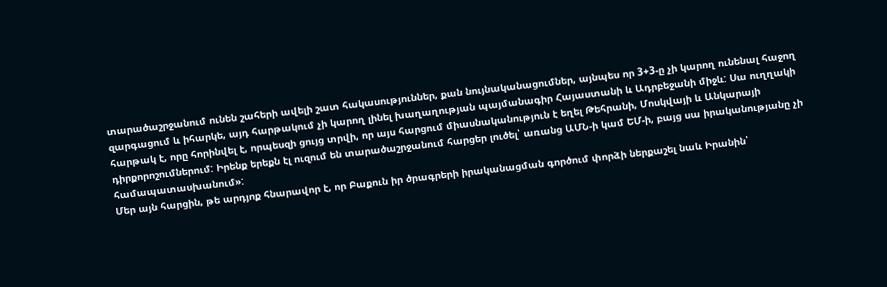տարածաշրջանում ունեն շահերի ավելի շատ հակասություններ, քան նույնականացումներ, այնպես որ 3+3-ը չի կարող ունենալ հաջող զարգացում և իհարկե, այդ հարթակում չի կարող լինել խաղաղության պայմանագիր Հայաստանի և Ադրբեջանի միջև: Սա ուղղակի հարթակ է, որը հորինվել է, որպեսզի ցույց տրվի, որ այս հարցում միասնականություն է եղել Թեհրանի, Մոսկվայի և Անկարայի դիրքորոշումներում: Իրենք երեքն էլ ուզում են տարածաշրջանում հարցեր լուծել՝ առանց ԱՄՆ-ի կամ ԵՄ-ի, բայց սա իրականությանը չի համապատասխանում»:
Մեր այն հարցին, թե արդյոք հնարավոր է, որ Բաքուն իր ծրագրերի իրականացման գործում փորձի ներքաշել նաև Իրանին՝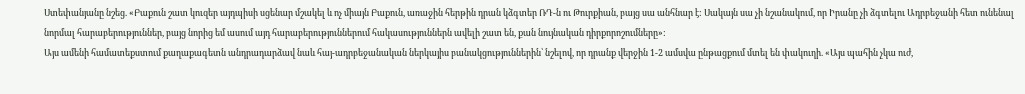Ստեփանյանը նշեց. «Բաքուն շատ կուզեր այդպիսի սցենար մշակել և ոչ միայն Բաքուն, առաջին հերթին դրան կձգտեր ՌԴ-ն ու Թուրքիան, բայց սա անհնար է: Սակայն սա չի նշանակում, որ Իրանը չի ձգտելու Ադրբեջանի հետ ունենալ նորմալ հարաբերություններ, բայց նորից եմ ասում այդ հարաբերություններում հակասություններն ավելի շատ են, քան նույնական դիրքորոշումները»:
Այս ամենի համատեքստում քաղաքագետն անդրադարձավ նաև հայ-ադրբեջանական ներկայիս բանակցություններին՝ նշելով, որ դրանք վերջին 1-2 ամսվա ընթացքում մտել են փակուղի. «Այս պահին չկա ուժ,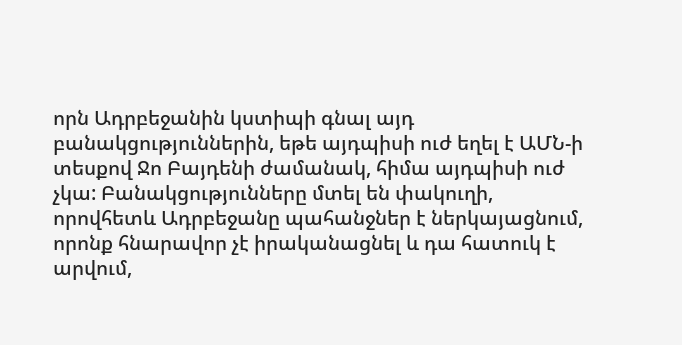որն Ադրբեջանին կստիպի գնալ այդ բանակցություններին, եթե այդպիսի ուժ եղել է ԱՄՆ-ի տեսքով Ջո Բայդենի ժամանակ, հիմա այդպիսի ուժ չկա: Բանակցությունները մտել են փակուղի, որովհետև Ադրբեջանը պահանջներ է ներկայացնում, որոնք հնարավոր չէ իրականացնել և դա հատուկ է արվում,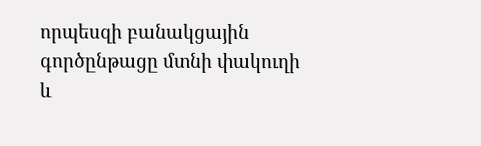որպեսզի բանակցային գործընթացը մտնի փակուղի և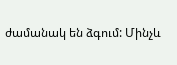ժամանակ են ձգում: Մինչև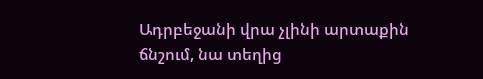Ադրբեջանի վրա չլինի արտաքին ճնշում, նա տեղից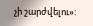չի շարժվելու»: